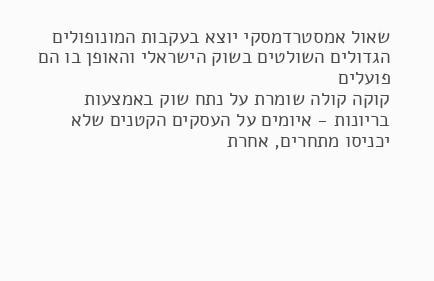שאול אמסטרדמסקי יוצא בעקבות המונופולים הגדולים השולטים בשוק הישראלי והאופן בו הם פועלים
קוקה קולה שומרת על נתח שוק באמצעות בריונות - איומים על העסקים הקטנים שלא יכניסו מתחרים, אחרת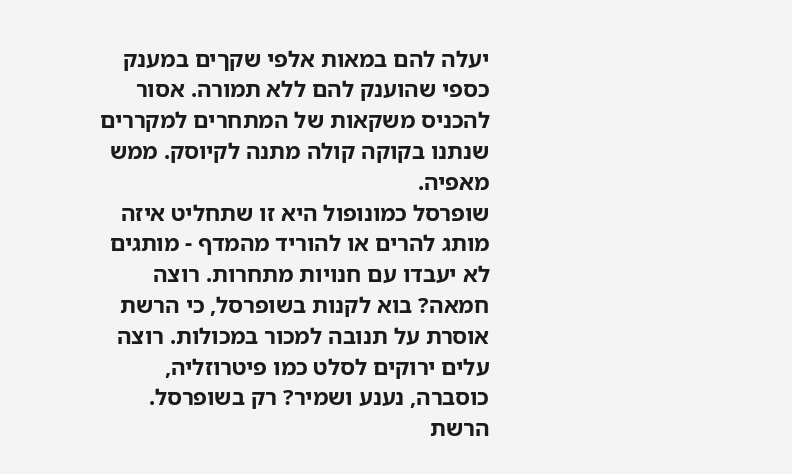יעלה להם במאות אלפי שקךים במענק כספי שהוענק להם ללא תמורה. אסור להכניס משקאות של המתחרים למקררים שנתנו בקוקה קולה מתנה לקיוסק. ממש מאפיה.
שופרסל כמונופול היא זו שתחליט איזה מותג להרים או להוריד מהמדף - מותגים לא יעבדו עם חנויות מתחרות. רוצה חמאה? בוא לקנות בשופרסל, כי הרשת אוסרת על תנובה למכור במכולות. רוצה עלים ירוקים לסלט כמו פיטרוזליה, כוסברה, נענע ושמיר? רק בשופרסל. הרשת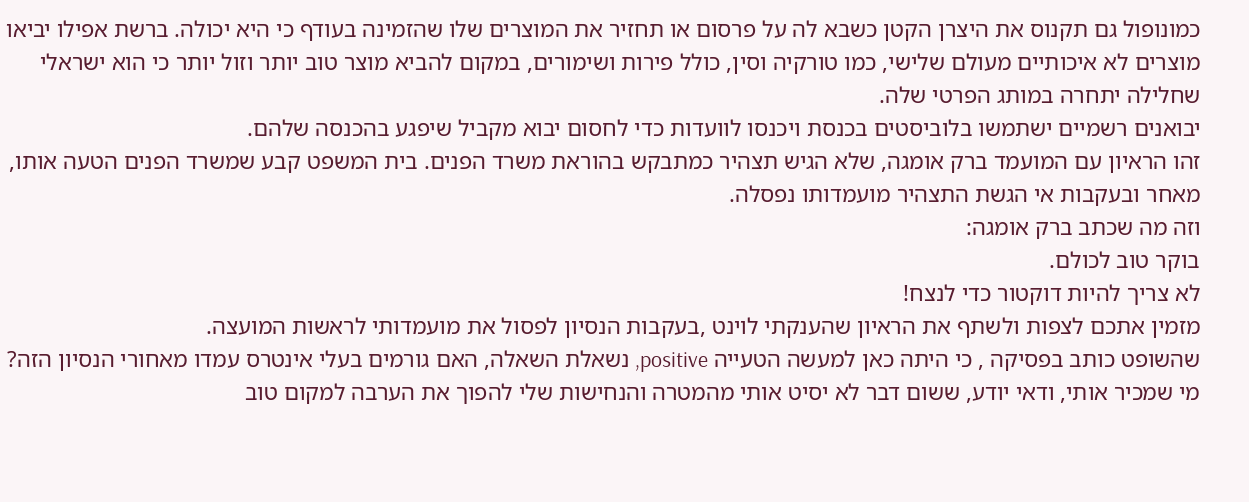כמונופול גם תקנוס את היצרן הקטן כשבא לה על פרסום או תחזיר את המוצרים שלו שהזמינה בעודף כי היא יכולה. ברשת אפילו יביאו מוצרים לא איכותיים מעולם שלישי, כמו טורקיה וסין, כולל פירות ושימורים, במקום להביא מוצר טוב יותר וזול יותר כי הוא ישראלי שחלילה יתחרה במותג הפרטי שלה.
יבואנים רשמיים ישתמשו בלוביסטים בכנסת ויכנסו לוועדות כדי לחסום יבוא מקביל שיפגע בהכנסה שלהם.
זהו הראיון עם המועמד ברק אומגה, שלא הגיש תצהיר כמתבקש בהוראת משרד הפנים. בית המשפט קבע שמשרד הפנים הטעה אותו, מאחר ובעקבות אי הגשת התצהיר מועמדותו נפסלה.
וזה מה שכתב ברק אומגה:
בוקר טוב לכולם.
לא צריך להיות דוקטור כדי לנצח!
מזמין אתכם לצפות ולשתף את הראיון שהענקתי לוינט ,בעקבות הנסיון לפסול את מועמדותי לראשות המועצה.
שהשופט כותב בפסיקה , כי היתה כאן למעשה הטעייה positive, נשאלת השאלה, האם גורמים בעלי אינטרס עמדו מאחורי הנסיון הזה?
מי שמכיר אותי, ודאי יודע, ששום דבר לא יסיט אותי מהמטרה והנחישות שלי להפוך את הערבה למקום טוב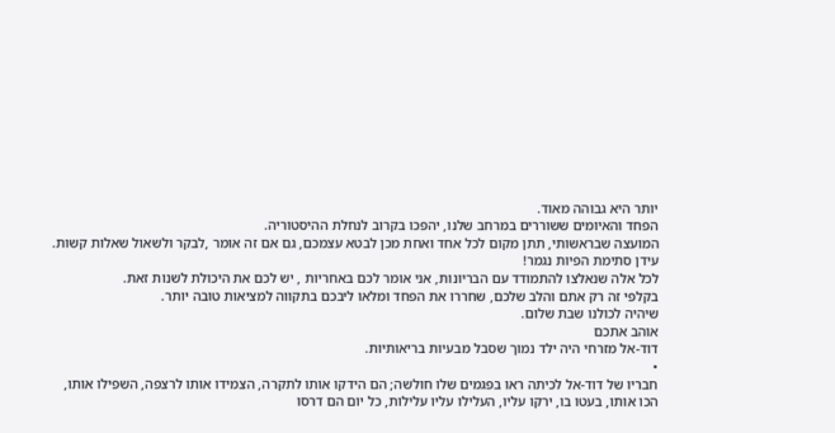יותר היא גבוהה מאוד.
הפחד והאיומים ששוררים במרחב שלנו, יהפכו בקרוב לנחלת ההיסטוריה.
המועצה שבראשותי, תתן מקום לכל אחד ואחת מכן לבטא עצמכם, גם אם זה אומר ,לבקר ולשאול שאלות קשות. עידן סתימת הפיות נגמר!
לכל אלה שנאלצו להתמודד עם הבריונות, אני אומר לכם באחריות , יש לכם את היכולת לשנות זאת.
בקלפי זה רק אתם והלב שלכם, שחררו את הפחד ומלאו ליבכם בתקווה למציאות טובה יותר.
שיהיה לכולנו שבת שלום.
אוהב אתכם
דוד-אל מזרחי היה ילד נמוך שסבל מבעיות בריאותיות.
•
חבריו של דוד-אל לכיתה ראו בפגמים שלו חולשה; הם הידקו אותו לתקרה, הצמידו אותו לרצפה, השפילו אותו, הכו אותו, בעטו בו, ירקו עליו, העלילו עליו עלילות, כל יום הם דרסו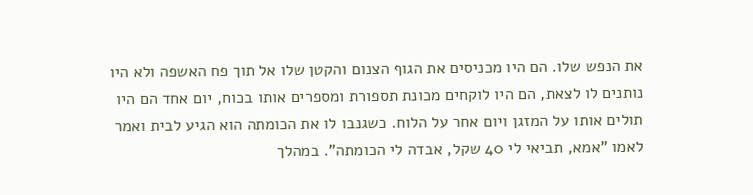את הנפש שלו. הם היו מכניסים את הגוף הצנום והקטן שלו אל תוך פח האשפה ולא היו נותנים לו לצאת, הם היו לוקחים מכונת תספורת ומספרים אותו בכוח, יום אחד הם היו תולים אותו על המזגן ויום אחר על הלוח. כשגנבו לו את הכומתה הוא הגיע לבית ואמר לאמו "אמא, תביאי לי 40 שקל, אבדה לי הכומתה". במהלך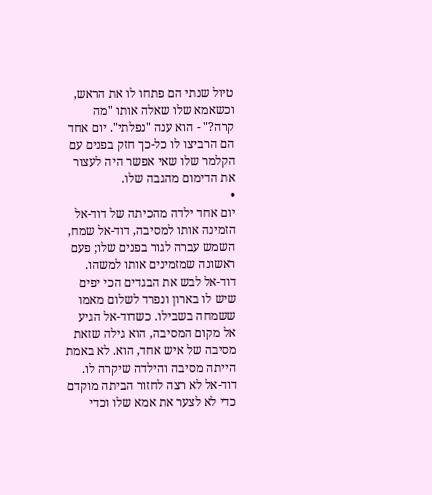טיול שנתי הם פתחו לו את הראש, וכשאמא שלו שאלה אותו "מה קרה?" - הוא ענה "נפלתי". יום אחד הם הרביצו לו כל-כך חזק בפנים עם הקלמר שלו שאי אפשר היה לעצור את הדימום מהגבה שלו.
•
יום אחד ילדה מהכיתה של דוד-אל הזמינה אותו למסיבה, דוד-אל שמח, השמש עברה לגור בפנים שלו; פעם ראשונה שמזמינים אותו למשהו. דוד-אל לבש את הבגדים הכי יפים שיש לו בארון ונפרד לשלום מאמו ששמחה בשבילו. כשדוד-אל הגיע אל מקום המסיבה, הוא גילה שזאת מסיבה של איש אחד, הוא. לא באמת הייתה מסיבה והילדה שיקרה לו. דוד-אל לא רצה לחזור הביתה מוקדם כדי לא לצער את אמא שלו וכדי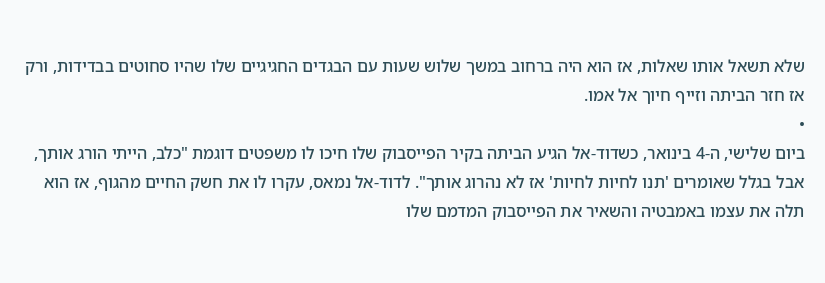שלא תשאל אותו שאלות, אז הוא היה ברחוב במשך שלוש שעות עם הבגדים החגיגיים שלו שהיו סחוטים בבדידות, ורק אז חזר הביתה וזייף חיוך אל אמו.
•
ביום שלישי, ה-4 בינואר, כשדוד-אל הגיע הביתה בקיר הפייסבוק שלו חיכו לו משפטים דוגמת "כלב, הייתי הורג אותך, אבל בגלל שאומרים 'תנו לחיות לחיות' אז לא נהרוג אותך". לדוד-אל נמאס, עקרו לו את חשק החיים מהגוף, אז הוא תלה את עצמו באמבטיה והשאיר את הפייסבוק המדמם שלו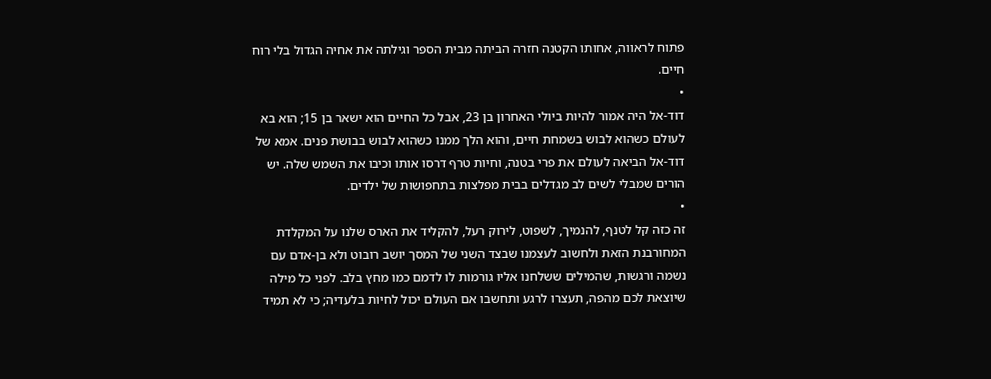פתוח לראווה, אחותו הקטנה חזרה הביתה מבית הספר וגילתה את אחיה הגדול בלי רוח חיים.
•
דוד-אל היה אמור להיות ביולי האחרון בן 23, אבל כל החיים הוא ישאר בן 15; הוא בא לעולם כשהוא לבוש בשמחת חיים, והוא הלך ממנו כשהוא לבוש בבושת פנים. אמא של דוד-אל הביאה לעולם את פרי בטנה, וחיות טרף דרסו אותו וכיבו את השמש שלה. יש הורים שמבלי לשים לב מגדלים בבית מפלצות בתחפושות של ילדים.
•
זה כזה קל לטנף, להנמיך, לשפוט, לירוק רעל, להקליד את הארס שלנו על המקלדת המחורבנת הזאת ולחשוב לעצמנו שבצד השני של המסך יושב רובוט ולא בן-אדם עם נשמה ורגשות, שהמילים ששלחנו אליו גורמות לו לדמם כמו מחץ בלב. לפני כל מילה שיוצאת לכם מהפה, תעצרו לרגע ותחשבו אם העולם יכול לחיות בלעדיה; כי לא תמיד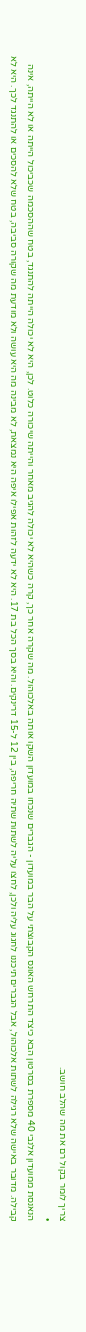צריך לומר בקול רם את מה שהלב חושב.
•
הנאנסת ממועדון אלנבי 40 מספרת בסרטון הבא כיצד התרחש האונס הקבוצתי על הבר במועדון - הגברים שנכחו במועדון השקו אותה באלכוהול. מה שקרה אחר כך, קרה כשהיא לא יכולה להגיב מאחר והייתה שיכורה כלוט. לכן, היא לא יכולה הייתה להתנגד, בטח שההסכמה שכביכול הייתה או לא הייתה, אינה קבילה. מדובר באישה שלא רגילה לשתות אלכוהול, אבל הגברים תיכננו לחגוג עליה ולכן, לחצו עליה לשתות שתיה חריפה, בין 12 ל-15 דרינקים. והיא בסך הכל בת 17. היא לא ידעה לזהות אפילו איפה היא נמצאת, לא מבינה מה היא עושה ולא מודעת מה שקורה סביבה, בטח שלא להסכים או להתנגד לכך. היא לא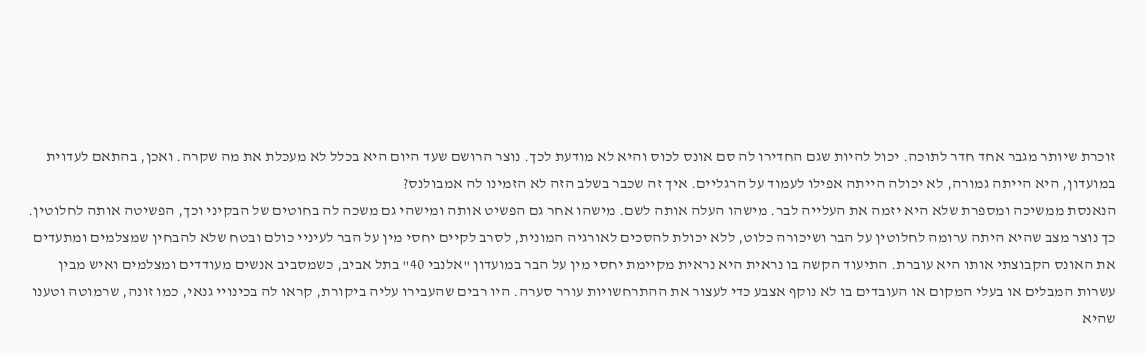זוכרת שיותר מגבר אחד חדר לתוכה. יכול להיות שגם החדירו לה סם אונס לכוס והיא לא מודעת לכך. נוצר הרושם שעד היום היא בכלל לא מעכלת את מה שקרה. ואכן, בהתאם לעדוית במועדון, היא הייתה גמורה, לא יכולה הייתה אפילו לעמוד על הרגליים. איך זה שכבר בשלב הזה לא הזמינו לה אמבולנס?
הנאנסת ממשיכה ומספרת שלא היא יזמה את העלייה לבר. מישהו העלה אותה לשם. מישהו אחר גם הפשיט אותה ומישהי גם משכה לה בחוטים של הבקיני וכך, הפשיטה אותה לחלוטין. כך נוצר מצב שהיא היתה ערומה לחלוטין על הבר ושיכורה כלוט, ללא יכולת להסכים לאורגיה המונית, לסרב לקיים יחסי מין על הבר לעיניי כולם ובטח שלא להבחין שמצלמים ומתעדים את האונס הקבוצתי אותו היא עוברת. התיעוד הקשה בו נראית היא נראית מקיימת יחסי מין על הבר במועדון "אלנבי 40" בתל אביב, כשמסביב אנשים מעודדים ומצלמים ואיש מבין עשרות המבלים או בעלי המקום או העובדים בו לא נוקף אצבע כדי לעצור את ההתרחשויות עורר סערה. היו רבים שהעבירו עליה ביקורת, קראו לה בכינויי גנאי, כמו זונה, שרמוטה וטענו שהיא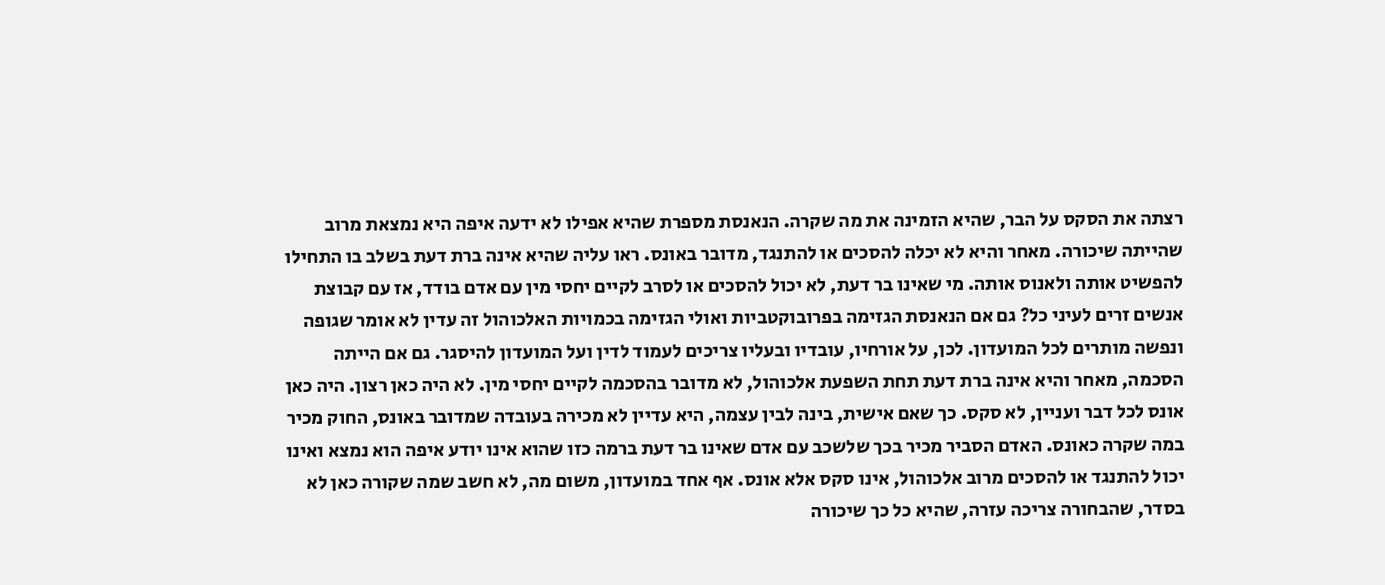רצתה את הסקס על הבר, שהיא הזמינה את מה שקרה. הנאנסת מספרת שהיא אפילו לא ידעה איפה היא נמצאת מרוב שהייתה שיכורה. מאחר והיא לא יכלה להסכים או להתנגד, מדובר באונס. ראו עליה שהיא אינה ברת דעת בשלב בו התחילו להפשיט אותה ולאנוס אותה. מי שאינו בר דעת, לא יכול להסכים או לסרב לקיים יחסי מין עם אדם בודד, אז עם קבוצת אנשים זרים לעיני כל? גם אם הנאנסת הגזימה בפרובוקטביות ואולי הגזימה בכמויות האלכוהול זה עדין לא אומר שגופה ונפשה מותרים לכל המועדון. לכן, על אורחיו, עובדיו ובעליו צריכים לעמוד לדין ועל המועדון להיסגר. גם אם הייתה הסכמה, מאחר והיא אינה ברת דעת תחת השפעת אלכוהול, לא מדובר בהסכמה לקיים יחסי מין. לא היה כאן רצון. היה כאן אונס לכל דבר ועניין, לא סקס. כך שאם אישית, בינה לבין עצמה, היא עדיין לא מכירה בעובדה שמדובר באונס, החוק מכיר במה שקרה כאונס. האדם הסביר מכיר בכך שלשכב עם אדם שאינו בר דעת ברמה כזו שהוא אינו יודע איפה הוא נמצא ואינו יכול להתנגד או להסכים מרוב אלכוהול, אינו סקס אלא אונס. אף אחד במועדון, משום מה, לא חשב שמה שקורה כאן לא בסדר, שהבחורה צריכה עזרה, שהיא כל כך שיכורה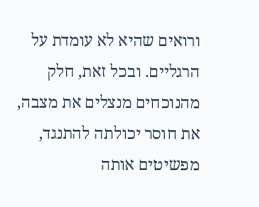ורואים שהיא לא עומדת על הרגליים. ובכל זאת, חלק מהנוכחים מנצלים את מצבה, את חוסר יכולתה להתנגד, מפשיטים אותה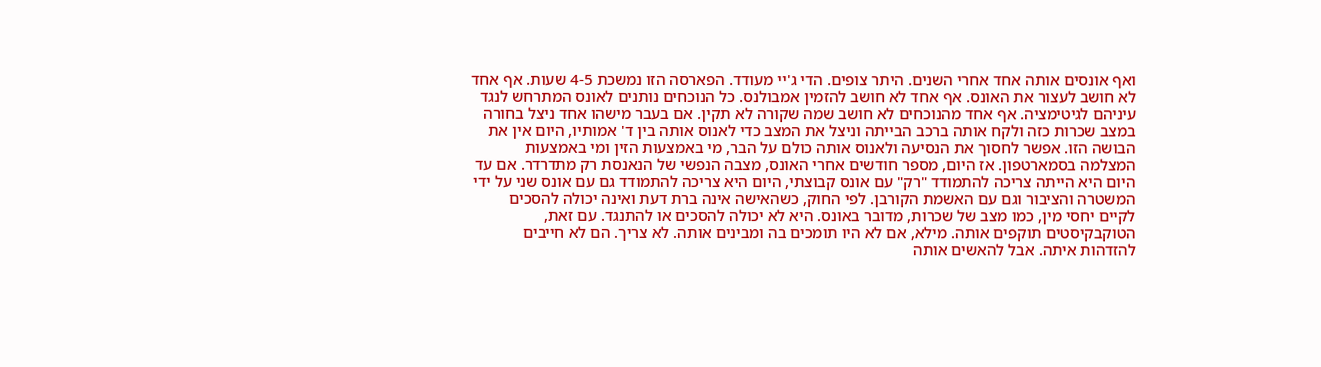ואף אונסים אותה אחד אחרי השנים. היתר צופים. הדי ג'יי מעודד. הפארסה הזו נמשכת 4-5 שעות. אף אחד לא חושב לעצור את האונס. אף אחד לא חושב להזמין אמבולנס. כל הנוכחים נותנים לאונס המתרחש לנגד עיניהם לגיטימציה. אף אחד מהנוכחים לא חושב שמה שקורה לא תקין. אם בעבר מישהו אחד ניצל בחורה במצב שכרות כזה ולקח אותה ברכב הבייתה וניצל את המצב כדי לאנוס אותה בין ד' אמותיו, היום אין את הבושה הזו. אפשר לחסוך את הנסיעה ולאנוס אותה כולם על הבר, מי באמצעות הזין ומי באמצעות המצלמה בסמארטפון. אז היום, מספר חודשים אחרי האונס, מצבה הנפשי של הנאנסת רק מתדרדר. אם עד היום היא הייתה צריכה להתמודד "רק" עם אונס קבוצתי, היום היא צריכה להתמודד גם עם אונס שני על ידי המשטרה והציבור וגם עם האשמת הקורבן. לפי החוק, כשהאישה אינה ברת דעת ואינה יכולה להסכים לקיים יחסי מין, כמו מצב של שכרות, מדובר באונס. היא לא יכולה להסכים או להתנגד. עם זאת, הטוקבקיסטים תוקפים אותה. מילא, אם לא היו תומכים בה ומבינים אותה. לא צריך. הם לא חייבים להזדהות איתה. אבל להאשים אותה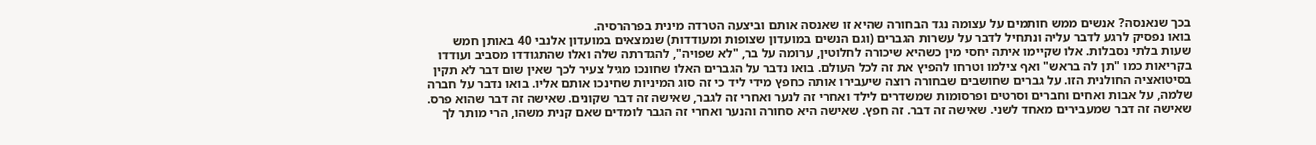בכך שנאנסה? אנשים ממש חותמים על עצומה נגד הבחורה שהיא זו שאנסה אותם וביצעה הטרדה מינית בפרהרסיה.
בואו נפסיק לרגע לדבר עליה ונתחיל לדבר על עשרות הגברים (וגם הנשים במועדון שצופות ומעודדות) שנמצאים במועדון אלנבי 40 באותן חמש שעות בלתי נסבלות. אלו שקיימו איתה יחסי מין כשהיא שיכורה לחלוטין, ערומה על בר, "לא שפויה", להגדרתה שלה ואלו שהתגודדו מסביב ועודדו בקריאות כמו "תן לה בראש" ואף צילמו וטרחו להפיץ את זה לכל העולם. בואו נדבר על הגברים האלו שחונכו מגיל צעיר לכך שאין שום דבר לא תקין בסיטואציה החולנית הזו. על גברים שחושבים שבחורה רוצה שיעבירו אותה כחפץ מידי ליד כי זה סוג המיניות שחינכו אותם אליו. בואו נדבר על חברה שלמה, על אבות ואחים וחברים וסרטים ופרסומות שמשדרים לילד ואחרי זה לנער ואחרי זה לגבר, שאישה זה דבר שקונים. שאישה זה דבר שהוא פרס. שאישה זה דבר שמעבירים מאחד לשני. שאישה זה דבר. זה חפץ. שאישה היא סחורה והנער ואחרי זה הגבר לומדים שאם קנית משהו, הרי מותר לך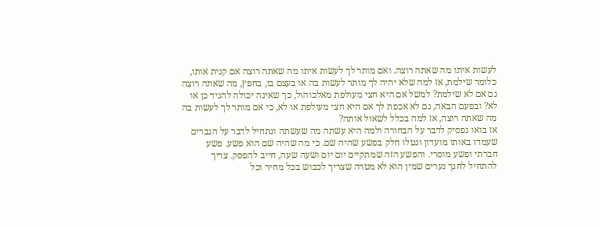לעשות איתו מה שאתה רוצה. ואם מותר לך לעשות איתו מה שאתה רוצה אם קנית אותו, כלומר שילמת, אז למה שלא יהיה לך מותר לעשות בה או בעצם בו, בחפץ, מה שאתה רוצה גם אם לא שילמת? למשל אם היא חצי מעולפת מאלכוהול, כך שאינה יכולה להגיד כן או לא? ובפעם הבאה, גם לא אכפת לך אם היא חצי מעולפת או לא, כי אם מותר לך לעשות בה מה שאתה רוצה, אז למה בכלל לשאול אותה?
אז בואו נפסיק לדבר על הבחורה ולמה היא עשתה מה שעשתה ונתחיל לדבר על הגברים שעמדו באותו מועדון ונטלו חלק בפשע שהיה שם. כי מה שהיה שם הוא פשע. פשע חברתי ופשע מוסרי. והפשע הזה שמתקיים יום יום ושעה שעה, חייב להפסק. צריך להתחיל לחנך נערים שמין הוא לא מטרה שצריך לכבוש בכל מחיר וכל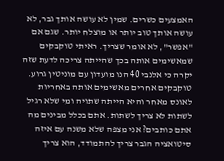האמצעים כשרים. שמין לא עושה אותך גבר, לא עושה אותך טוב יותר או מוצלח יותר. שגם אם "אפשר", לא אומר שצריך. ראיתי טוקבקים שמאשימים אותה בכך שהייתה צריכה לדעת שזה יקרה כי אלנבי 40 הנו מועדון עם מוניטין גרוע. טוקבקים אחרים מאשימים אותה באחריות לאונס מאחר והיא הייתה שתויה ומי שלא רגיל לשתות לא צריך לשתות. אתם בכלל מבינים מה אתם כותבים? אני מצפה שלא משנה עם איזה סיטואציה הגבר צריך להתמודד, הוא צריך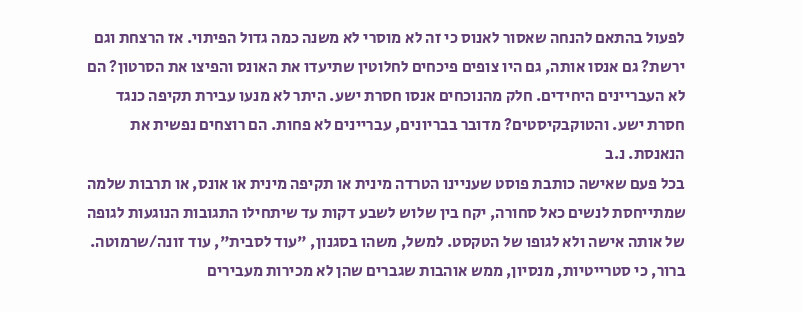לפעול בהתאם להנחה שאסור לאנוס כי זה לא מוסרי לא משנה כמה גדול הפיתוי. אז הרצחת וגם ירשת? גם אנסו אותה, גם היו צופים פיכחים לחלוטין שתיעדו את האונס והפיצו את הסרטון? הם לא העבריינים היחידים. חלק מהנוכחים אנסו חסרת ישע. היתר לא מנעו עבירת תקיפה כנגד חסרת ישע. והטוקבקיסטים? מדובר בבריונים, עבריינים לא פחות. הם רוצחים נפשית את הנאנסת. נ.ב
בכל פעם שאישה כותבת פוסט שעניינו הטרדה מינית או תקיפה מינית או אונס, או תרבות שלמה שמתייחסת לנשים כאל סחורה, יקח בין שלוש לשבע דקות עד שיתחילו התגובות הנוגעות לגופה של אותה אישה ולא לגופו של הטקסט. למשל, משהו בסגנון, "עוד לסבית", עוד זונה/שרמוטה. ברור, כי סטרייטיות, מנסיון, ממש אוהבות שגברים שהן לא מכירות מעבירים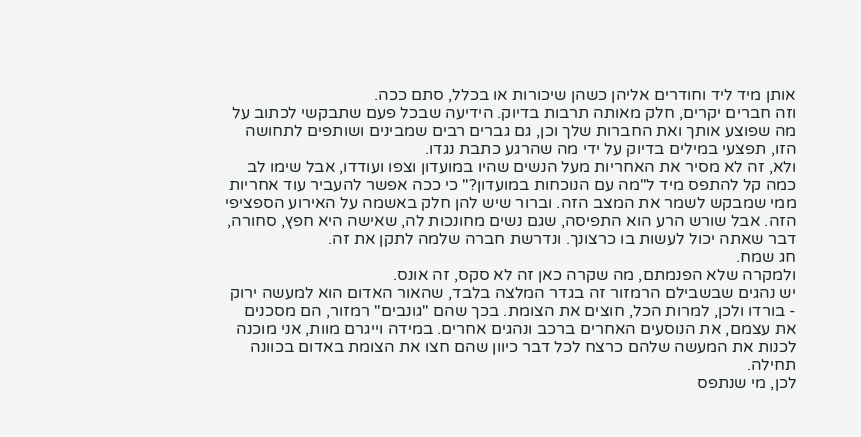אותן מיד ליד וחודרים אליהן כשהן שיכורות או בכלל, סתם ככה.
וזה חברים יקרים, חלק מאותה תרבות בדיוק. הידיעה שבכל פעם שתבקשי לכתוב על מה שפוצע אותך ואת החברות שלך וכן, גם גברים רבים שמבינים ושותפים לתחושה הזו, תפצעי במילים בדיוק על ידי מה שהרגע כתבת נגדו.
ולא, זה לא מסיר את האחריות מעל הנשים שהיו במועדון וצפו ועודדו, אבל שימו לב כמה קל להתפס מיד ל"מה עם הנוכחות במועדון?" כי ככה אפשר להעביר עוד אחריות ממי שמבקש לשמר את המצב הזה. וברור שיש להן חלק באשמה על האירוע הספציפי הזה. אבל שורש הרע הוא התפיסה, שגם נשים מחונכות לה, שאישה היא חפץ, סחורה, דבר שאתה יכול לעשות בו כרצונך. ונדרשת חברה שלמה לתקן את זה.
חג שמח.
ולמקרה שלא הפנמתם, מה שקרה כאן זה לא סקס, זה אונס.
יש נהגים שבשבילם הרמזור זה בגדר המלצה בלבד, שהאור האדום הוא למעשה ירוק - בורדו ולכן, למרות הכל, חוצים את הצומת. בכך שהם "גונבים" רמזור, הם מסכנים את עצמם, את הנוסעים האחרים ברכב ונהגים אחרים. במידה וייגרם מוות, אני מוכנה לכנות את המעשה שלהם כרצח לכל דבר כיוון שהם חצו את הצומת באדום בכוונה תחילה.
לכן, מי שנתפס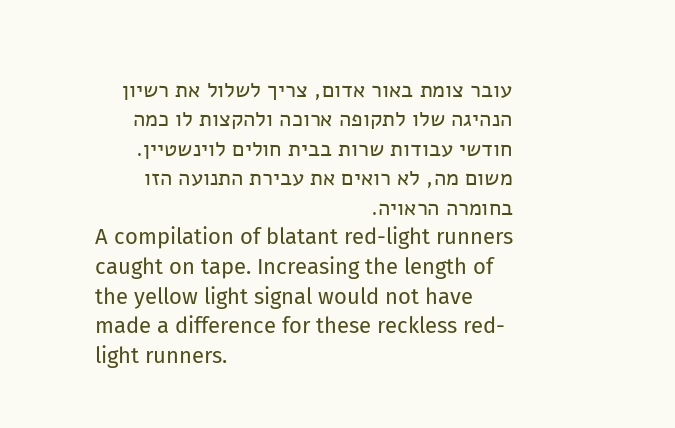עובר צומת באור אדום, צריך לשלול את רשיון הנהיגה שלו לתקופה ארוכה ולהקצות לו כמה חודשי עבודות שרות בבית חולים לוינשטיין. משום מה, לא רואים את עבירת התנועה הזו בחומרה הראויה.
A compilation of blatant red-light runners caught on tape. Increasing the length of the yellow light signal would not have made a difference for these reckless red-light runners.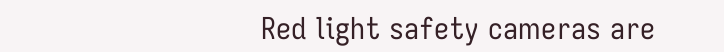Red light safety cameras are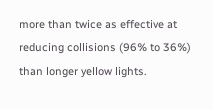more than twice as effective at reducing collisions (96% to 36%) than longer yellow lights.